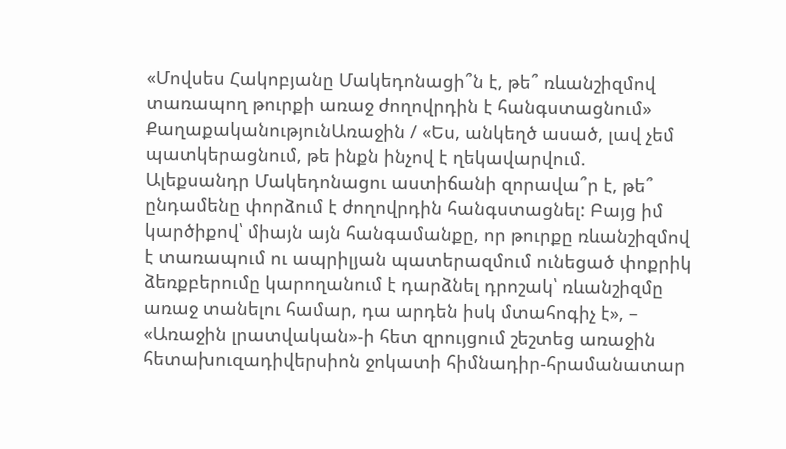«Մովսես Հակոբյանը Մակեդոնացի՞ն է, թե՞ ռևանշիզմով տառապող թուրքի առաջ ժողովրդին է հանգստացնում»
ՔաղաքականությունԱռաջին / «Ես, անկեղծ ասած, լավ չեմ պատկերացնում, թե ինքն ինչով է ղեկավարվում. Ալեքսանդր Մակեդոնացու աստիճանի զորավա՞ր է, թե՞ ընդամենը փորձում է ժողովրդին հանգստացնել: Բայց իմ կարծիքով՝ միայն այն հանգամանքը, որ թուրքը ռևանշիզմով է տառապում ու ապրիլյան պատերազմում ունեցած փոքրիկ ձեռքբերումը կարողանում է դարձնել դրոշակ՝ ռևանշիզմը առաջ տանելու համար, դա արդեն իսկ մտահոգիչ է», – «Առաջին լրատվական»-ի հետ զրույցում շեշտեց առաջին հետախուզադիվերսիոն ջոկատի հիմնադիր-հրամանատար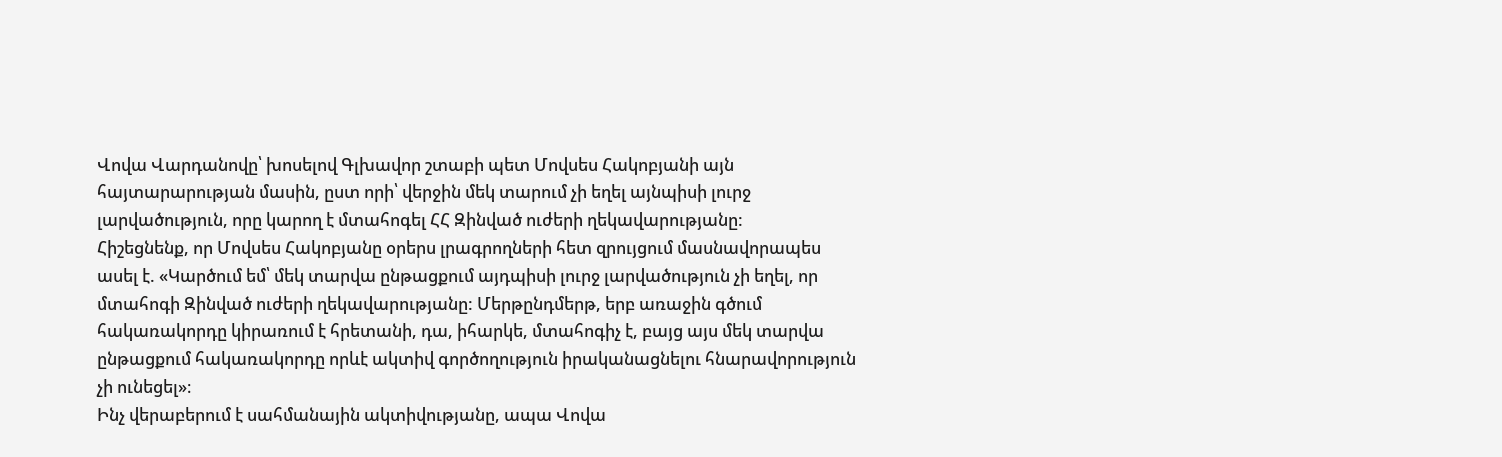Վովա Վարդանովը՝ խոսելով Գլխավոր շտաբի պետ Մովսես Հակոբյանի այն հայտարարության մասին, ըստ որի՝ վերջին մեկ տարում չի եղել այնպիսի լուրջ լարվածություն, որը կարող է մտահոգել ՀՀ Զինված ուժերի ղեկավարությանը:
Հիշեցնենք, որ Մովսես Հակոբյանը օրերս լրագրողների հետ զրույցում մասնավորապես ասել է. «Կարծում եմ՝ մեկ տարվա ընթացքում այդպիսի լուրջ լարվածություն չի եղել, որ մտահոգի Զինված ուժերի ղեկավարությանը: Մերթընդմերթ, երբ առաջին գծում հակառակորդը կիրառում է հրետանի, դա, իհարկե, մտահոգիչ է, բայց այս մեկ տարվա ընթացքում հակառակորդը որևէ ակտիվ գործողություն իրականացնելու հնարավորություն չի ունեցել»։
Ինչ վերաբերում է սահմանային ակտիվությանը, ապա Վովա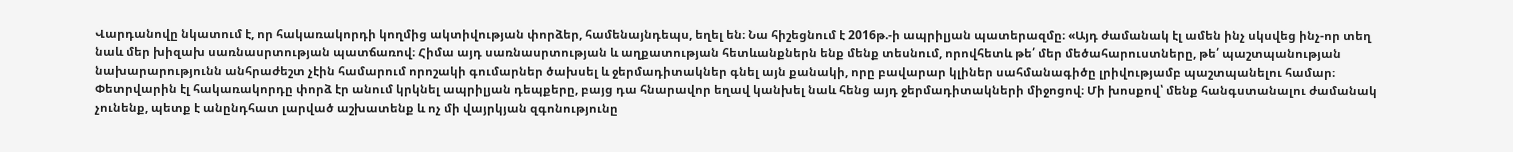Վարդանովը նկատում է, որ հակառակորդի կողմից ակտիվության փորձեր, համենայնդեպս, եղել են։ Նա հիշեցնում է 2016թ.-ի ապրիլյան պատերազմը։ «Այդ ժամանակ էլ ամեն ինչ սկսվեց ինչ-որ տեղ նաև մեր խիզախ սառնասրտության պատճառով։ Հիմա այդ սառնասրտության և աղքատության հետևանքներն ենք մենք տեսնում, որովհետև թե՛ մեր մեծահարուստները, թե՛ պաշտպանության նախարարությունն անհրաժեշտ չէին համարում որոշակի գումարներ ծախսել և ջերմադիտակներ գնել այն քանակի, որը բավարար կլիներ սահմանագիծը լրիվությամբ պաշտպանելու համար։ Փետրվարին էլ հակառակորդը փորձ էր անում կրկնել ապրիլյան դեպքերը, բայց դա հնարավոր եղավ կանխել նաև հենց այդ ջերմադիտակների միջոցով։ Մի խոսքով՝ մենք հանգստանալու ժամանակ չունենք, պետք է անընդհատ լարված աշխատենք և ոչ մի վայրկյան զգոնությունը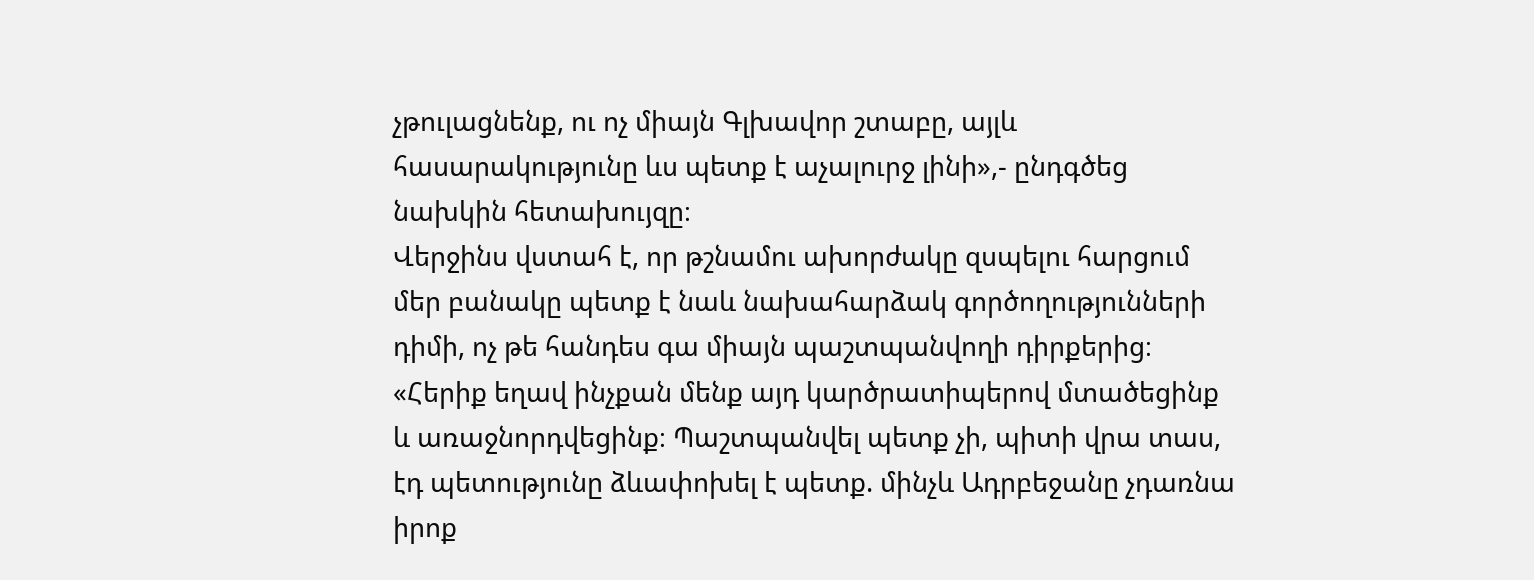չթուլացնենք, ու ոչ միայն Գլխավոր շտաբը, այլև հասարակությունը ևս պետք է աչալուրջ լինի»,- ընդգծեց նախկին հետախույզը։
Վերջինս վստահ է, որ թշնամու ախորժակը զսպելու հարցում մեր բանակը պետք է նաև նախահարձակ գործողությունների դիմի, ոչ թե հանդես գա միայն պաշտպանվողի դիրքերից։
«Հերիք եղավ ինչքան մենք այդ կարծրատիպերով մտածեցինք և առաջնորդվեցինք։ Պաշտպանվել պետք չի, պիտի վրա տաս, էդ պետությունը ձևափոխել է պետք. մինչև Ադրբեջանը չդառնա իրոք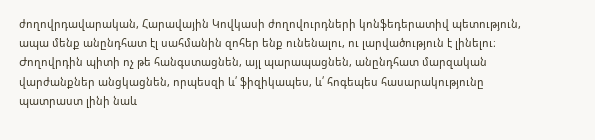ժողովրդավարական, Հարավային Կովկասի ժողովուրդների կոնֆեդերատիվ պետություն, ապա մենք անընդհատ էլ սահմանին զոհեր ենք ունենալու, ու լարվածություն է լինելու։ Ժողովրդին պիտի ոչ թե հանգստացնեն, այլ պարապացնեն, անընդհատ մարզական վարժանքներ անցկացնեն, որպեսզի և՛ ֆիզիկապես, և՛ հոգեպես հասարակությունը պատրաստ լինի նաև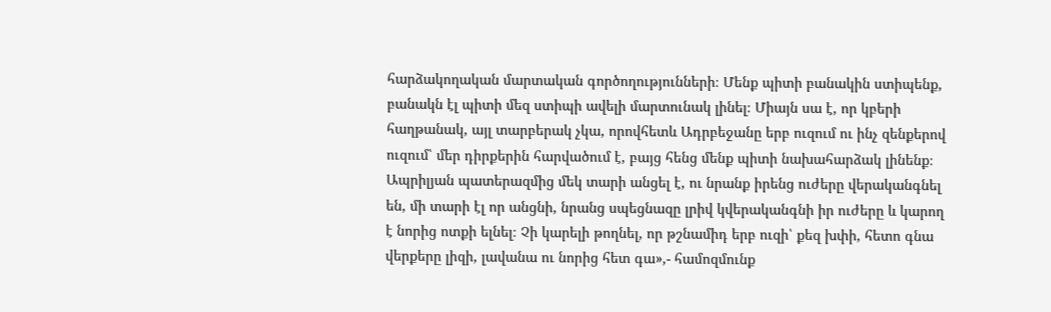հարձակողական մարտական գործողությունների։ Մենք պիտի բանակին ստիպենք, բանակն էլ պիտի մեզ ստիպի ավելի մարտունակ լինել։ Միայն սա է, որ կբերի հաղթանակ, այլ տարբերակ չկա, որովհետև Ադրբեջանը երբ ուզում ու ինչ զենքերով ուզում՝ մեր դիրքերին հարվածում է, բայց հենց մենք պիտի նախահարձակ լինենք։ Ապրիլյան պատերազմից մեկ տարի անցել է, ու նրանք իրենց ուժերը վերականգնել են, մի տարի էլ որ անցնի, նրանց սպեցնազը լրիվ կվերականգնի իր ուժերը և կարող է նորից ոտքի ելնել։ Չի կարելի թողնել, որ թշնամիդ երբ ուզի՝ քեզ խփի, հետո գնա վերքերը լիզի, լավանա ու նորից հետ գա»,- համոզմունք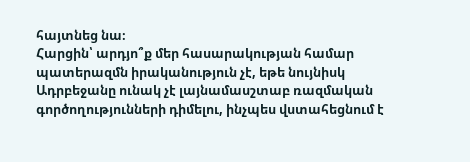հայտնեց նա։
Հարցին՝ արդյո՞ք մեր հասարակության համար պատերազմն իրականություն չէ, եթե նույնիսկ Ադրբեջանը ունակ չէ լայնամասշտաբ ռազմական գործողությունների դիմելու, ինչպես վստահեցնում է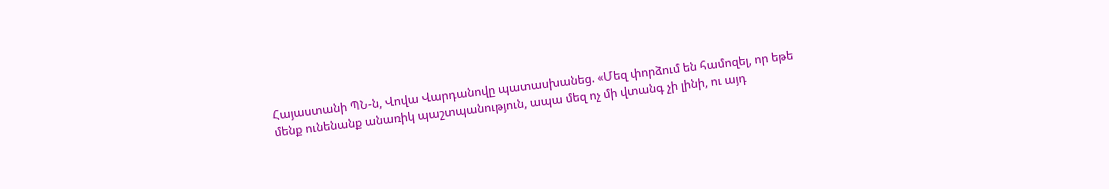Հայաստանի ՊՆ-ն, Վովա Վարդանովը պատասխանեց. «Մեզ փորձում են համոզել, որ եթե մենք ունենանք անառիկ պաշտպանություն, ապա մեզ ոչ մի վտանգ չի լինի, ու այդ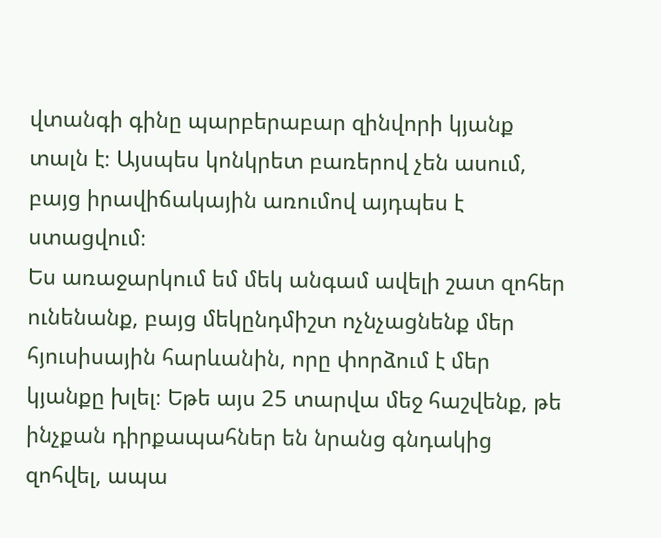վտանգի գինը պարբերաբար զինվորի կյանք տալն է։ Այսպես կոնկրետ բառերով չեն ասում, բայց իրավիճակային առումով այդպես է ստացվում։
Ես առաջարկում եմ մեկ անգամ ավելի շատ զոհեր ունենանք, բայց մեկընդմիշտ ոչնչացնենք մեր հյուսիսային հարևանին, որը փորձում է մեր կյանքը խլել։ Եթե այս 25 տարվա մեջ հաշվենք, թե ինչքան դիրքապահներ են նրանց գնդակից զոհվել, ապա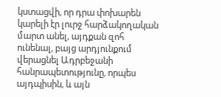կստացվի, որ դրա փոխարեն կարելի էր լուրջ հարձակողական մարտ անել, այդքան զոհ ունենալ, բայց արդյունքում վերացնել Ադրբեջանի հանրապետությունը, որպես այդպիսին, և այն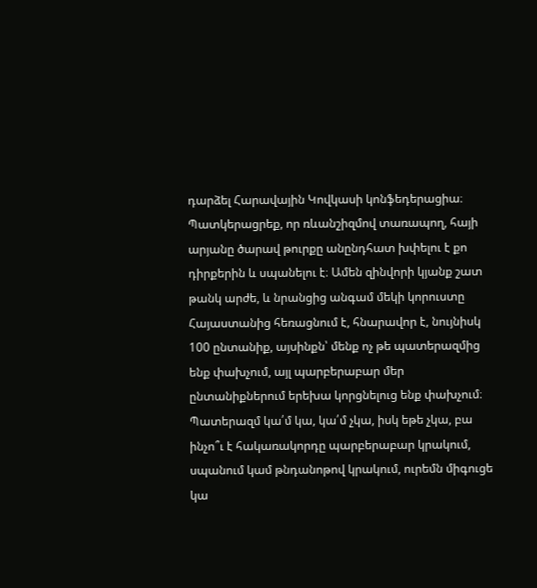դարձել Հարավային Կովկասի կոնֆեդերացիա։
Պատկերացրեք, որ ռևանշիզմով տառապող, հայի արյանը ծարավ թուրքը անընդհատ խփելու է քո դիրքերին և սպանելու է։ Ամեն զինվորի կյանք շատ թանկ արժե, և նրանցից անգամ մեկի կորուստը Հայաստանից հեռացնում է, հնարավոր է, նույնիսկ 100 ընտանիք, այսինքն՝ մենք ոչ թե պատերազմից ենք փախչում, այլ պարբերաբար մեր ընտանիքներում երեխա կորցնելուց ենք փախչում։
Պատերազմ կա՛մ կա, կա՛մ չկա, իսկ եթե չկա, բա ինչո՞ւ է հակառակորդը պարբերաբար կրակում, սպանում կամ թնդանոթով կրակում, ուրեմն միգուցե կա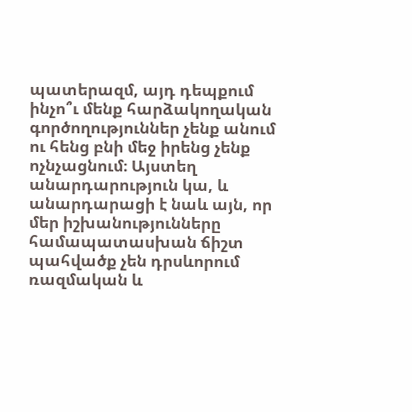պատերազմ, այդ դեպքում ինչո՞ւ մենք հարձակողական գործողություններ չենք անում ու հենց բնի մեջ իրենց չենք ոչնչացնում։ Այստեղ անարդարություն կա, և անարդարացի է նաև այն, որ մեր իշխանությունները համապատասխան ճիշտ պահվածք չեն դրսևորում ռազմական և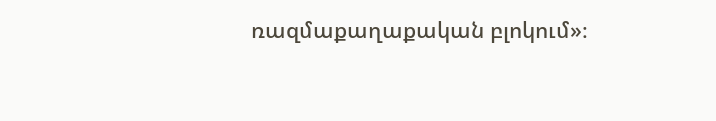ռազմաքաղաքական բլոկում»։